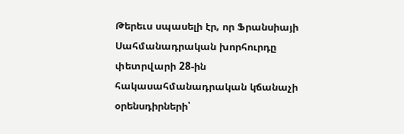Թերեւս սպասելի էր, որ Ֆրանսիայի Սահմանադրական խորհուրդը փետրվարի 28-ին հակասահմանադրական կճանաչի օրենսդիրների՝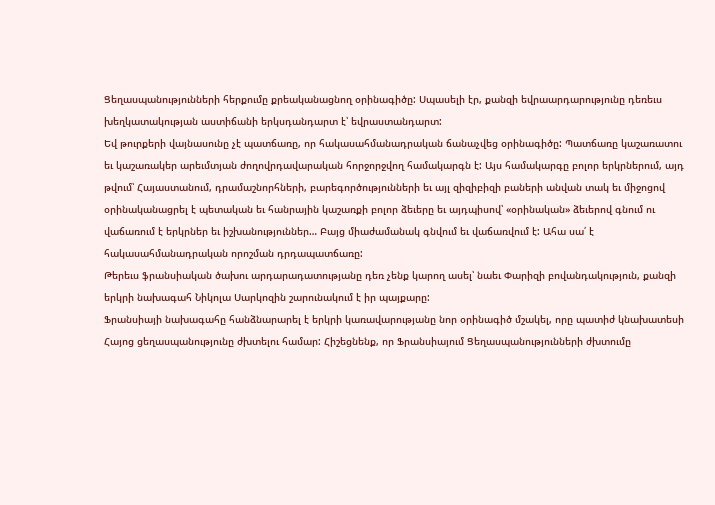Ցեղասպանությունների հերքումը քրեականացնող օրինագիծը: Սպասելի էր, քանզի եվրաարդարությունը դեռեւս խեղկատակության աստիճանի երկսդանդարտ է՝ եվրաստանդարտ:
Եվ թուրքերի վայնասունը չէ պատճառը, որ հակասահմանադրական ճանաչվեց օրինագիծը: Պատճառը կաշառատու եւ կաշառակեր արեւմտյան ժողովրդավարական հորջորջվող համակարգն է: Այս համակարգը բոլոր երկրներում, այդ թվում՝ Հայաստանում, դրամաշնորհների, բարեգործությունների եւ այլ զիզիբիզի բաների անվան տակ եւ միջոցով օրինականացրել է պետական եւ հանրային կաշառքի բոլոր ձեւերը եւ այդպիսով՝ «օրինական» ձեւերով գնում ու վաճառում է երկրներ եւ իշխանություններ… Բայց միաժամանակ գնվում եւ վաճառվում է: Ահա սա՛ է հակասահմանադրական որոշման դրդապատճառը:
Թերեւս ֆրանսիական ծախու արդարադատությանը դեռ չենք կարող ասել՝ նաեւ Փարիզի բովանդակություն, քանզի երկրի նախագահ Նիկոլա Սարկոզին շարունակում է իր պայքարը:
Ֆրանսիայի նախագահը հանձնարարել է երկրի կառավարությանը նոր օրինագիծ մշակել, որը պատիժ կնախատեսի Հայոց ցեղասպանությունը ժխտելու համար: Հիշեցնենք, որ Ֆրանսիայում Ցեղասպանությունների ժխտումը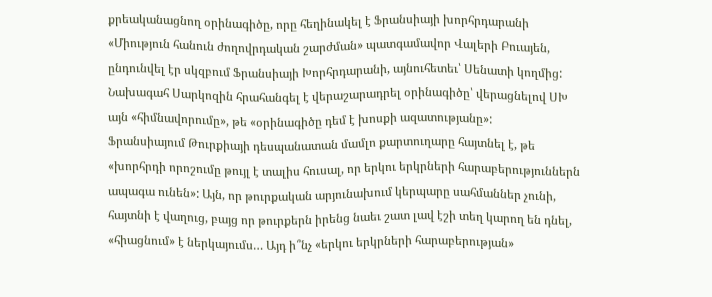քրեականացնող օրինագիծը, որը հեղինակել է Ֆրանսիայի խորհրդարանի «Միություն հանուն ժողովրդական շարժման» պատգամավոր Վալերի Բուայեն, ընդունվել էր սկզբում Ֆրանսիայի Խորհրդարանի, այնուհետեւ՝ Սենատի կողմից: Նախագահ Սարկոզին հրահանգել է վերաշարադրել օրինագիծը՝ վերացնելով ՍԽ այն «հիմնավորումը», թե «օրինագիծը դեմ է խոսքի ազատությանը»:
Ֆրանսիայում Թուրքիայի դեսպանատան մամլո քարտուղարը հայտնել է, թե «խորհրդի որոշումը թույլ է տալիս հուսալ, որ երկու երկրների հարաբերություններն ապագա ունեն»: Այն, որ թուրքական արյունախում կերպարը սահմաններ չունի, հայտնի է վաղուց, բայց որ թուրքերն իրենց նաեւ շատ լավ էշի տեղ կարող են դնել, «հիացնում» է ներկայումս… Այդ ի՞նչ «երկու երկրների հարաբերության»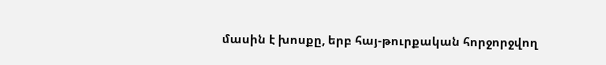մասին է խոսքը, երբ հայ-թուրքական հորջորջվող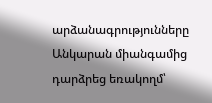արձանագրությունները Անկարան միանգամից դարձրեց եռակողմ՝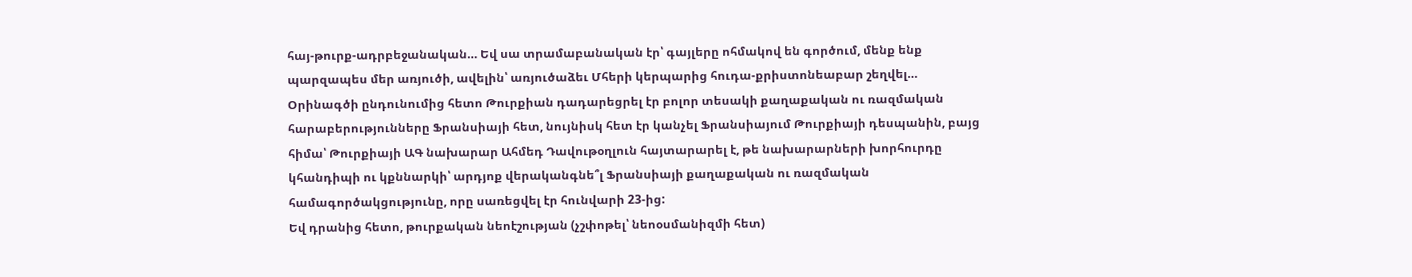հայ-թուրք-ադրբեջանական… Եվ սա տրամաբանական էր՝ գայլերը ոհմակով են գործում, մենք ենք պարզապես մեր առյուծի, ավելին՝ առյուծաձեւ Մհերի կերպարից հուդա-քրիստոնեաբար շեղվել…
Օրինագծի ընդունումից հետո Թուրքիան դադարեցրել էր բոլոր տեսակի քաղաքական ու ռազմական հարաբերությունները Ֆրանսիայի հետ, նույնիսկ հետ էր կանչել Ֆրանսիայում Թուրքիայի դեսպանին, բայց հիմա՝ Թուրքիայի ԱԳ նախարար Ահմեդ Դավութօղլուն հայտարարել է, թե նախարարների խորհուրդը կհանդիպի ու կքննարկի՝ արդյոք վերականգնե՞լ Ֆրանսիայի քաղաքական ու ռազմական համագործակցությունը, որը սառեցվել էր հունվարի 23-ից:
Եվ դրանից հետո, թուրքական նեոէշության (չշփոթել՝ նեոօսմանիզմի հետ)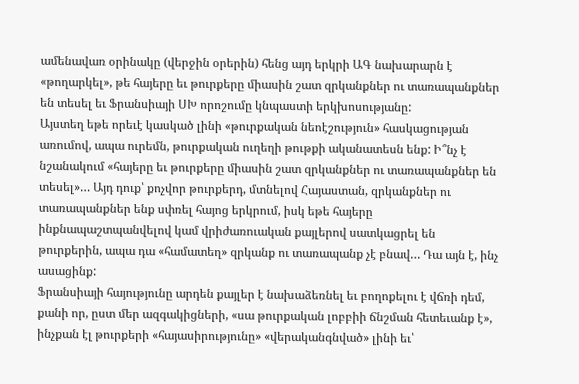ամենավառ օրինակը (վերջին օրերին) հենց այդ երկրի ԱԳ նախարարն է «թողարկել», թե հայերը եւ թուրքերը միասին շատ զրկանքներ ու տառապանքներ են տեսել եւ Ֆրանսիայի ՍԽ որոշումը կնպաստի երկխոսությանը:
Այստեղ եթե որեւէ կասկած լինի «թուրքական նեոէշություն» հասկացության առումով, ապա ուրեմն, թուրքական ուղեղի թութքի ականատեսն ենք: Ի՞նչ է նշանակում «հայերը եւ թուրքերը միասին շատ զրկանքներ ու տառապանքներ են տեսել»… Այդ դուք՝ քոչվոր թուրքերդ, մտնելով Հայաստան, զրկանքներ ու տառապանքներ ենք սփռել հայոց երկրում, իսկ եթե հայերը ինքնապաշտպանվելով կամ վրիժառուական քայլերով սատկացրել են թուրքերին, ապա դա «համատեղ» զրկանք ու տառապանք չէ բնավ… Դա այն է, ինչ ասացինք:
Ֆրանսիայի հայությունը արդեն քայլեր է նախաձեռնել եւ բողոքելու է վճռի դեմ, քանի որ, ըստ մեր ազգակիցների, «սա թուրքական լոբբիի ճնշման հետեւանք է», ինչքան էլ թուրքերի «հայասիրությունը» «վերականգնված» լինի եւ՝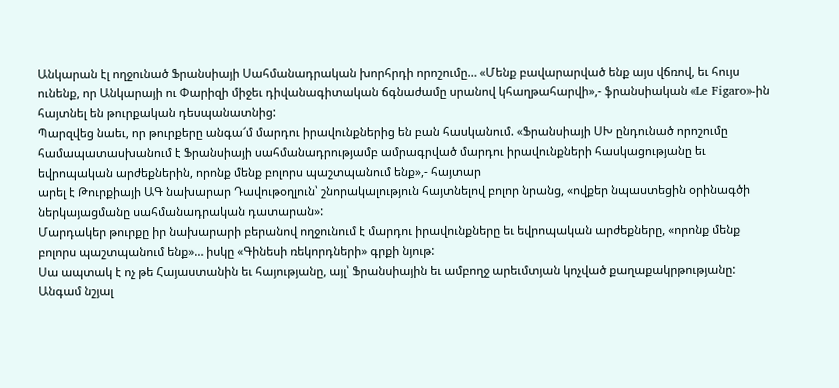Անկարան էլ ողջունած Ֆրանսիայի Սահմանադրական խորհրդի որոշումը… «Մենք բավարարված ենք այս վճռով, եւ հույս ունենք, որ Անկարայի ու Փարիզի միջեւ դիվանագիտական ճգնաժամը սրանով կհաղթահարվի»,- ֆրանսիական «Le Figaro»-ին հայտնել են թուրքական դեսպանատնից:
Պարզվեց նաեւ, որ թուրքերը անգա՜մ մարդու իրավունքներից են բան հասկանում. «Ֆրանսիայի ՍԽ ընդունած որոշումը համապատասխանում է Ֆրանսիայի սահմանադրությամբ ամրագրված մարդու իրավունքների հասկացությանը եւ եվրոպական արժեքներին, որոնք մենք բոլորս պաշտպանում ենք»,- հայտար
արել է Թուրքիայի ԱԳ նախարար Դավութօղլուն՝ շնորակալություն հայտնելով բոլոր նրանց, «ովքեր նպաստեցին օրինագծի ներկայացմանը սահմանադրական դատարան»:
Մարդակեր թուրքը իր նախարարի բերանով ողջունում է մարդու իրավունքները եւ եվրոպական արժեքները, «որոնք մենք բոլորս պաշտպանում ենք»… իսկը «Գինեսի ռեկորդների» գրքի նյութ:
Սա ապտակ է ոչ թե Հայաստանին եւ հայությանը, այլ՝ Ֆրանսիային եւ ամբողջ արեւմտյան կոչված քաղաքակրթությանը:
Անգամ նշյալ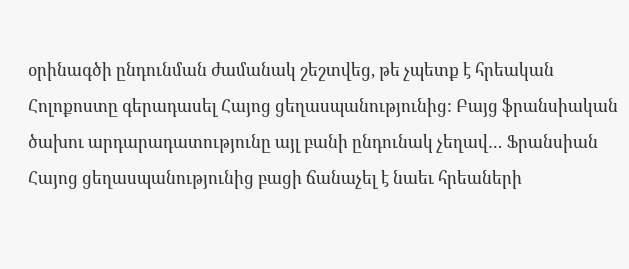օրինագծի ընդունման ժամանակ շեշտվեց, թե չպետք է հրեական Հոլոքոստը գերադասել Հայոց ցեղասպանությունից: Բայց ֆրանսիական ծախու արդարադատությունը այլ բանի ընդունակ չեղավ… Ֆրանսիան Հայոց ցեղասպանությունից բացի ճանաչել է նաեւ հրեաների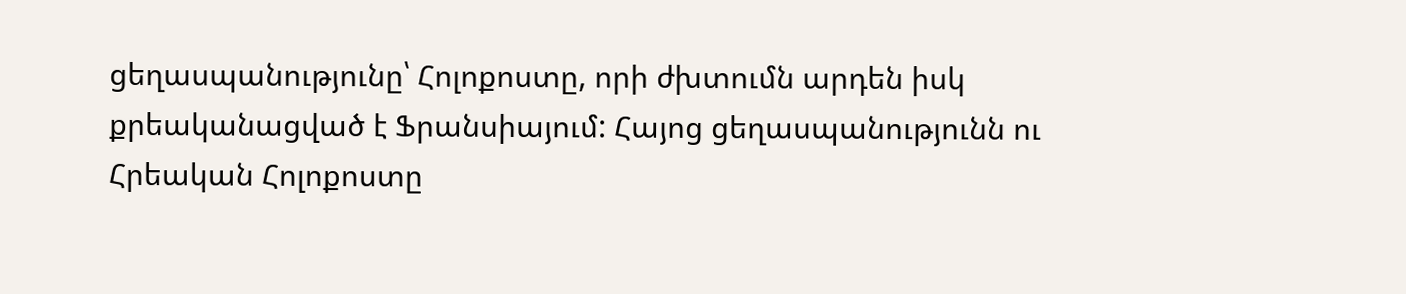ցեղասպանությունը՝ Հոլոքոստը, որի ժխտումն արդեն իսկ քրեականացված է Ֆրանսիայում: Հայոց ցեղասպանությունն ու Հրեական Հոլոքոստը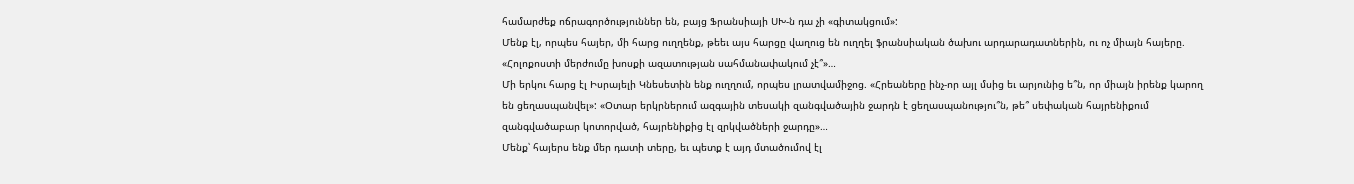համարժեք ոճրագործություններ են, բայց Ֆրանսիայի ՍԽ-ն դա չի «գիտակցում»:
Մենք էլ, որպես հայեր, մի հարց ուղղենք, թեեւ այս հարցը վաղուց են ուղղել ֆրանսիական ծախու արդարադատներին, ու ոչ միայն հայերը. «Հոլոքոստի մերժումը խոսքի ազատության սահմանափակում չէ՞»…
Մի երկու հարց էլ Իսրայելի Կնեսետին ենք ուղղում, որպես լրատվամիջոց. «Հրեաները ինչ-որ այլ մսից եւ արյունից ե՞ն, որ միայն իրենք կարող են ցեղասպանվել»: «Օտար երկրներում ազգային տեսակի զանգվածային ջարդն է ցեղասպանությու՞ն, թե՞ սեփական հայրենիքում զանգվածաբար կոտորված, հայրենիքից էլ զրկվածների ջարդը»…
Մենք՝ հայերս ենք մեր դատի տերը, եւ պետք է այդ մտածումով էլ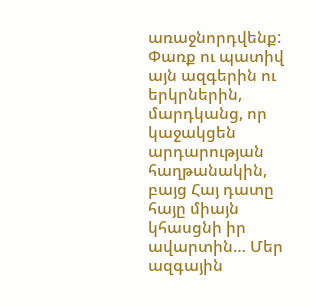առաջնորդվենք: Փառք ու պատիվ այն ազգերին ու երկրներին, մարդկանց, որ կաջակցեն արդարության հաղթանակին, բայց Հայ դատը հայը միայն կհասցնի իր ավարտին… Մեր ազգային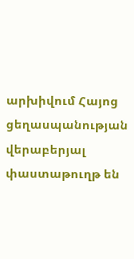արխիվում Հայոց ցեղասպանության վերաբերյալ փաստաթուղթ են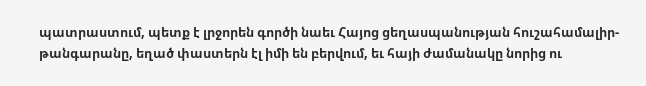պատրաստում, պետք է լրջորեն գործի նաեւ Հայոց ցեղասպանության հուշահամալիր-թանգարանը, եղած փաստերն էլ իմի են բերվում, եւ հայի ժամանակը նորից ու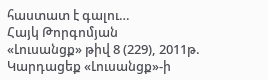հաստատ է գալու…
Հայկ Թորգոմյան
«Լուսանցք» թիվ 8 (229), 2011թ.
Կարդացեք «Լուսանցք»-ի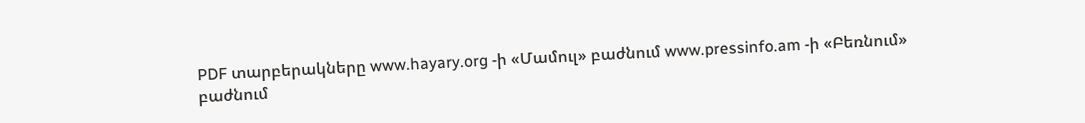PDF տարբերակները www.hayary.org -ի «Մամուլ» բաժնում www.pressinfo.am -ի «Բեռնում» բաժնում